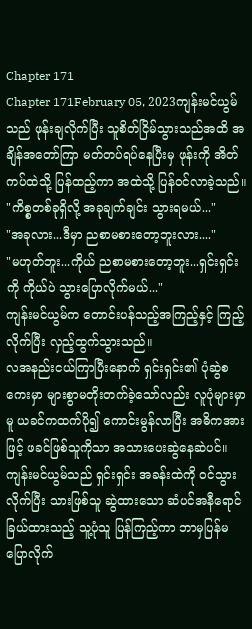Chapter 171
Chapter 171February 05, 2023ကျန်းမင်ယွမ်သည် ဖုန်းချလိုက်ပြီး သူစိတ်ငြိမ်သွားသည်အထိ အချိန်အတော်ကြာ မတ်တပ်ရပ်နေပြီးမှ ဖုန်းကို အိတ်ကပ်ထဲသို့ ပြန်ထည့်ကာ အထဲသို့ ပြန်ဝင်လာခဲ့သည်။
"ကိစ္စတစ်ခုရှိလို့ အခုချက်ချင်း သွားရမယ်..."
"အခုလား...ဒီမှာ ညစာမစားတော့ဘူးလား...."
"မဟုတ်ဘူး...ကိုယ် ညစာမစားတော့ဘူး...ရှင်းရှင်းကို ကိုယ်ပဲ သွားပြောလိုက်မယ်..."
ကျန်းမင်ယွမ်က တောင်းပန်သည့်အကြည့်နှင့် ကြည့်လိုက်ပြီး လှည့်ထွက်သွားသည်။
လအနည်းငယ်ကြာပြီးနောက် ရှင်းရှင်း၏ ပုံဆွဲစကေးမှာ များစွာမတိုးတက်ခဲ့သော်လည်း လူပုံများမှာမူ ယခင်ကထက်ပို၍ ကောင်းမွန်လာပြီး အဓိကအားဖြင့် ဖခင်ဖြစ်သူကိုသာ အသားပေးဆွဲနေဆဲပင်။
ကျန်းမင်ယွမ်သည် ရှင်းရှင်း အခန်းထဲကို ၀င်သွားလိုက်ပြီး သားဖြစ်သူ ဆွဲထားသော ဆံပင်အနီရောင်ခြယ်ထားသည့် သူ့ပုံသူ ပြန်ကြည့်ကာ ဘာမှပြန်မပြောလိုက်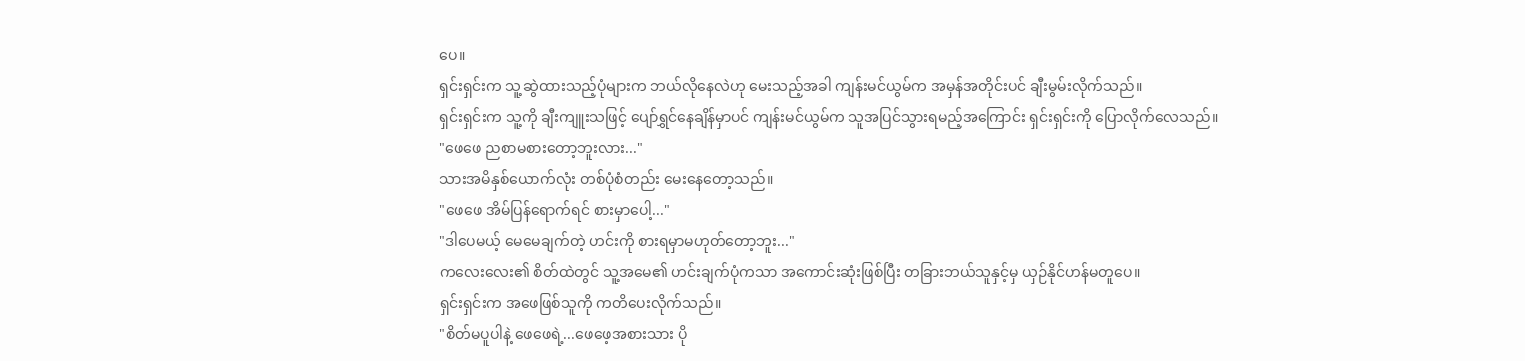ပေ။
ရှင်းရှင်းက သူ့ဆွဲထားသည့်ပုံများက ဘယ်လိုနေလဲဟု မေးသည့်အခါ ကျန်းမင်ယွမ်က အမှန်အတိုင်းပင် ချီးမွမ်းလိုက်သည်။
ရှင်းရှင်းက သူ့ကို ချီးကျူးသဖြင့် ပျော်ရွှင်နေချိန်မှာပင် ကျန်းမင်ယွမ်က သူအပြင်သွားရမည့်အကြောင်း ရှင်းရှင်းကို ပြောလိုက်လေသည်။
"ဖေဖေ ညစာမစားတော့ဘူးလား..."
သားအမိနှစ်ယောက်လုံး တစ်ပုံစံတည်း မေးနေတော့သည်။
"ဖေဖေ အိမ်ပြန်ရောက်ရင် စားမှာပေါ့..."
"ဒါပေမယ့် မေမေချက်တဲ့ ဟင်းကို စားရမှာမဟုတ်တော့ဘူး..."
ကလေးလေး၏ စိတ်ထဲတွင် သူ့အမေ၏ ဟင်းချက်ပုံကသာ အကောင်းဆုံးဖြစ်ပြီး တခြားဘယ်သူနှင့်မှ ယှဉ်နိုင်ဟန်မတူပေ။
ရှင်းရှင်းက အဖေဖြစ်သူကို ကတိပေးလိုက်သည်။
"စိတ်မပူပါနဲ့ ဖေဖေရဲ့...ဖေဖေ့အစားသား ပို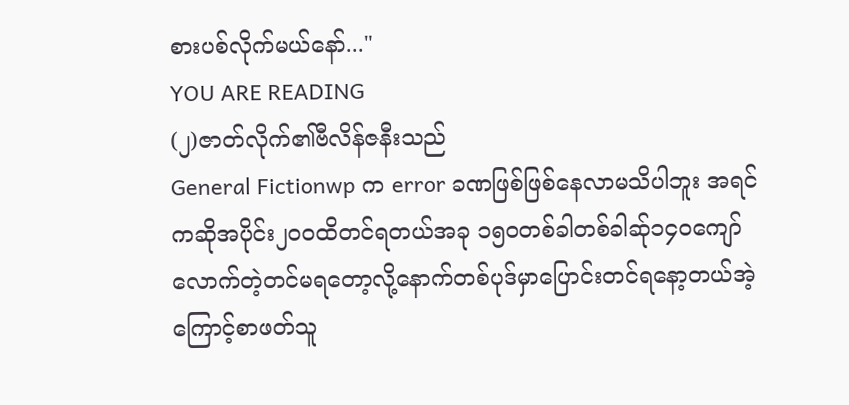စားပစ်လိုက်မယ်နော်..."
YOU ARE READING
(၂)ဇာတ်လိုက်၏ဗီလိန်ဇနီးသည်
General Fictionwp က error ခဏဖြစ်ဖြစ်နေလာမသိပါဘူး အရင်ကဆိုအပိုင်း၂၀၀ထိတင်ရတယ်အခု ၁၅၀တစ်ခါတစ်ခါဆ်ု၁၄၀ကျော်လောက်တဲ့တင်မရတော့လို့နောက်တစ်ပုဒ်မှာပြောင်းတင်ရနော့တယ်အဲ့ကြောင့်စာဖတ်သူ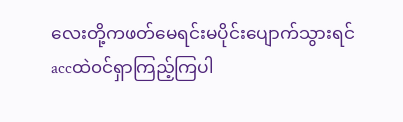လေးတို့ကဖတ်မေရင်းမပိုင်းပျောက်သွားရင်accထဲ၀င်ရှာကြည့်ကြပါ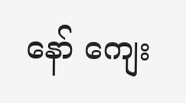နော် ကျေး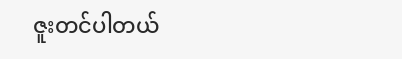ဇူးတင်ပါတယ်